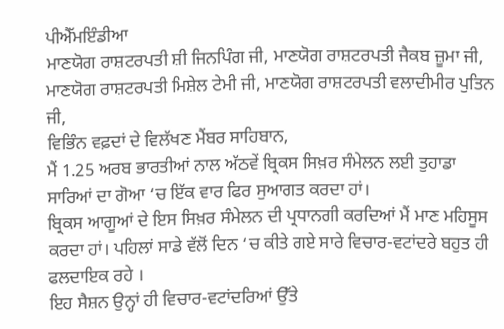ਪੀਐੱਮਇੰਡੀਆ
ਮਾਣਯੋਗ ਰਾਸ਼ਟਰਪਤੀ ਸ਼ੀ ਜਿਨਪਿੰਗ ਜੀ, ਮਾਣਯੋਗ ਰਾਸ਼ਟਰਪਤੀ ਜੈਕਬ ਜ਼ੂਮਾ ਜੀ, ਮਾਣਯੋਗ ਰਾਸ਼ਟਰਪਤੀ ਮਿਸ਼ੇਲ ਟੇਮੀ ਜੀ, ਮਾਣਯੋਗ ਰਾਸ਼ਟਰਪਤੀ ਵਲਾਦੀਮੀਰ ਪੁਤਿਨ ਜੀ,
ਵਿਭਿੰਨ ਵਫ਼ਦਾਂ ਦੇ ਵਿਲੱਖਣ ਮੈਂਬਰ ਸਾਹਿਬਾਨ,
ਮੈਂ 1.25 ਅਰਬ ਭਾਰਤੀਆਂ ਨਾਲ ਅੱਠਵੇਂ ਬ੍ਰਿਕਸ ਸਿਖ਼ਰ ਸੰਮੇਲਨ ਲਈ ਤੁਹਾਡਾ ਸਾਰਿਆਂ ਦਾ ਗੋਆ ‘ਚ ਇੱਕ ਵਾਰ ਫਿਰ ਸੁਆਗਤ ਕਰਦਾ ਹਾਂ।
ਬ੍ਰਿਕਸ ਆਗੂਆਂ ਦੇ ਇਸ ਸਿਖ਼ਰ ਸੰਮੇਲਨ ਦੀ ਪ੍ਰਧਾਨਗੀ ਕਰਦਿਆਂ ਮੈਂ ਮਾਣ ਮਹਿਸੂਸ ਕਰਦਾ ਹਾਂ। ਪਹਿਲਾਂ ਸਾਡੇ ਵੱਲੋਂ ਦਿਨ ‘ਚ ਕੀਤੇ ਗਏ ਸਾਰੇ ਵਿਚਾਰ-ਵਟਾਂਦਰੇ ਬਹੁਤ ਹੀ ਫਲਦਾਇਕ ਰਹੇ ।
ਇਹ ਸੈਸ਼ਨ ਉਨ੍ਹਾਂ ਹੀ ਵਿਚਾਰ-ਵਟਾਂਦਰਿਆਂ ਉੱਤੇ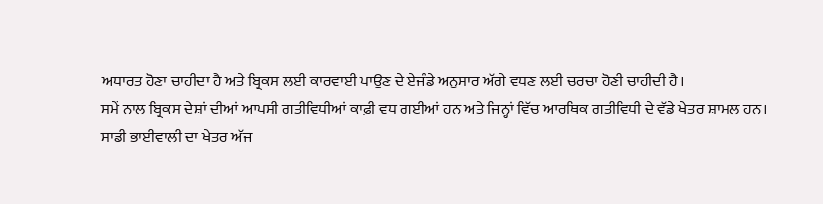ਅਧਾਰਤ ਹੋਣਾ ਚਾਹੀਦਾ ਹੈ ਅਤੇ ਬ੍ਰਿਕਸ ਲਈ ਕਾਰਵਾਈ ਪਾਉਣ ਦੇ ਏਜੰਡੇ ਅਨੁਸਾਰ ਅੱਗੇ ਵਧਣ ਲਈ ਚਰਚਾ ਹੋਣੀ ਚਾਹੀਦੀ ਹੈ।
ਸਮੇਂ ਨਾਲ ਬ੍ਰਿਕਸ ਦੇਸ਼ਾਂ ਦੀਆਂ ਆਪਸੀ ਗਤੀਵਿਧੀਆਂ ਕਾਫ਼ੀ ਵਧ ਗਈਆਂ ਹਨ ਅਤੇ ਜਿਨ੍ਹਾਂ ਵਿੱਚ ਆਰਥਿਕ ਗਤੀਵਿਧੀ ਦੇ ਵੱਡੇ ਖੇਤਰ ਸ਼ਾਮਲ ਹਨ।
ਸਾਡੀ ਭਾਈਵਾਲੀ ਦਾ ਖੇਤਰ ਅੱਜ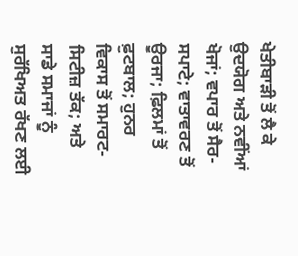ਖੇਤੀਬਾੜੀ ਤੋਂ ਲੈ ਕੇ ਉਦਯੋਗ ਅਤੇ ਨਵੀਂਆਂ ਖੋਜਾਂ; ਵਪਾਰ ਤੋਂ ਸੈਰ-ਸਪਾਟੇ; ਵਾਤਾਵਰਣ ਤੋਂ ਊਰਜਾ; ਫ਼ਿਲਮਾਂ ਤੋਂ ਫ਼ੁਟਬਾਲ; ਹੁਨਰ ਵਿਕਾਸ ਤੋਂ ਸਮਾਰਟ-ਸਿਟੀਜ਼ ਤੱਕ; ਅਤੇ ਸਾਡੇ ਸਮਾਜਾਂ ਨੂੰ ਸੁਰੱਖਿਅਤ ਰੱਖਣ ਲਈ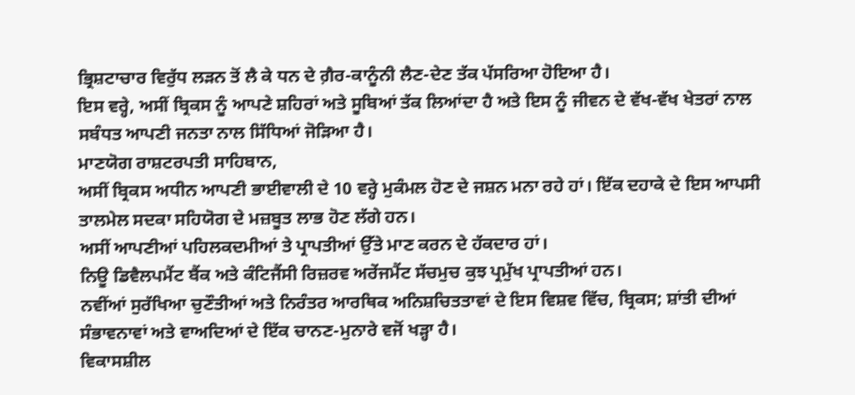ਭ੍ਰਿਸ਼ਟਾਚਾਰ ਵਿਰੁੱਧ ਲੜਨ ਤੋਂ ਲੈ ਕੇ ਧਨ ਦੇ ਗ਼ੈਰ-ਕਾਨੂੰਨੀ ਲੈਣ-ਦੇਣ ਤੱਕ ਪੱਸਰਿਆ ਹੋਇਆ ਹੈ।
ਇਸ ਵਰ੍ਹੇ, ਅਸੀਂ ਬ੍ਰਿਕਸ ਨੂੰ ਆਪਣੇ ਸ਼ਹਿਰਾਂ ਅਤੇ ਸੂਬਿਆਂ ਤੱਕ ਲਿਆਂਦਾ ਹੈ ਅਤੇ ਇਸ ਨੂੰ ਜੀਵਨ ਦੇ ਵੱਖ-ਵੱਖ ਖੇਤਰਾਂ ਨਾਲ ਸਬੰਧਤ ਆਪਣੀ ਜਨਤਾ ਨਾਲ ਸਿੱਧਿਆਂ ਜੋੜਿਆ ਹੈ।
ਮਾਣਯੋਗ ਰਾਸ਼ਟਰਪਤੀ ਸਾਹਿਬਾਨ,
ਅਸੀਂ ਬ੍ਰਿਕਸ ਅਧੀਨ ਆਪਣੀ ਭਾਈਵਾਲੀ ਦੇ 10 ਵਰ੍ਹੇ ਮੁਕੰਮਲ ਹੋਣ ਦੇ ਜਸ਼ਨ ਮਨਾ ਰਹੇ ਹਾਂ। ਇੱਕ ਦਹਾਕੇ ਦੇ ਇਸ ਆਪਸੀ ਤਾਲਮੇਲ ਸਦਕਾ ਸਹਿਯੋਗ ਦੇ ਮਜ਼ਬੂਤ ਲਾਭ ਹੋਣ ਲੱਗੇ ਹਨ।
ਅਸੀਂ ਆਪਣੀਆਂ ਪਹਿਲਕਦਮੀਆਂ ਤੇ ਪ੍ਰਾਪਤੀਆਂ ਉੱਤੇ ਮਾਣ ਕਰਨ ਦੇ ਹੱਕਦਾਰ ਹਾਂ।
ਨਿਊ ਡਿਵੈਲਪਮੈਂਟ ਬੈਂਕ ਅਤੇ ਕੰਟਿਜੈਂਸੀ ਰਿਜ਼ਰਵ ਅਰੇਂਜਮੈਂਟ ਸੱਚਮੁਚ ਕੁਝ ਪ੍ਰਮੁੱਖ ਪ੍ਰਾਪਤੀਆਂ ਹਨ।
ਨਵੀਂਆਂ ਸੁਰੱਖਿਆ ਚੁਣੌਤੀਆਂ ਅਤੇ ਨਿਰੰਤਰ ਆਰਥਿਕ ਅਨਿਸ਼ਚਿਤਤਾਵਾਂ ਦੇ ਇਸ ਵਿਸ਼ਵ ਵਿੱਚ, ਬ੍ਰਿਕਸ; ਸ਼ਾਂਤੀ ਦੀਆਂ ਸੰਭਾਵਨਾਵਾਂ ਅਤੇ ਵਾਅਦਿਆਂ ਦੇ ਇੱਕ ਚਾਨਣ-ਮੁਨਾਰੇ ਵਜੋਂ ਖੜ੍ਹਾ ਹੈ।
ਵਿਕਾਸਸ਼ੀਲ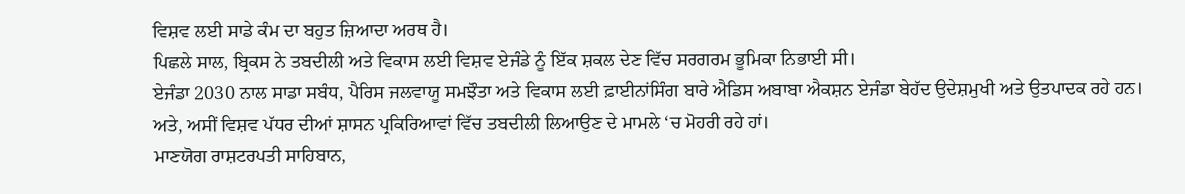ਵਿਸ਼ਵ ਲਈ ਸਾਡੇ ਕੰਮ ਦਾ ਬਹੁਤ ਜ਼ਿਆਦਾ ਅਰਥ ਹੈ।
ਪਿਛਲੇ ਸਾਲ, ਬ੍ਰਿਕਸ ਨੇ ਤਬਦੀਲੀ ਅਤੇ ਵਿਕਾਸ ਲਈ ਵਿਸ਼ਵ ਏਜੰਡੇ ਨੂੰ ਇੱਕ ਸ਼ਕਲ ਦੇਣ ਵਿੱਚ ਸਰਗਰਮ ਭੂਮਿਕਾ ਨਿਭਾਈ ਸੀ।
ਏਜੰਡਾ 2030 ਨਾਲ ਸਾਡਾ ਸਬੰਧ, ਪੈਰਿਸ ਜਲਵਾਯੂ ਸਮਝੌਤਾ ਅਤੇ ਵਿਕਾਸ ਲਈ ਫ਼ਾਈਨਾਂਸਿੰਗ ਬਾਰੇ ਐਡਿਸ ਅਬਾਬਾ ਐਕਸ਼ਨ ਏਜੰਡਾ ਬੇਹੱਦ ਉਦੇਸ਼ਮੁਖੀ ਅਤੇ ਉਤਪਾਦਕ ਰਹੇ ਹਨ।
ਅਤੇ, ਅਸੀਂ ਵਿਸ਼ਵ ਪੱਧਰ ਦੀਆਂ ਸ਼ਾਸਨ ਪ੍ਰਕਿਰਿਆਵਾਂ ਵਿੱਚ ਤਬਦੀਲੀ ਲਿਆਉਣ ਦੇ ਮਾਮਲੇ ‘ਚ ਮੋਹਰੀ ਰਹੇ ਹਾਂ।
ਮਾਣਯੋਗ ਰਾਸ਼ਟਰਪਤੀ ਸਾਹਿਬਾਨ,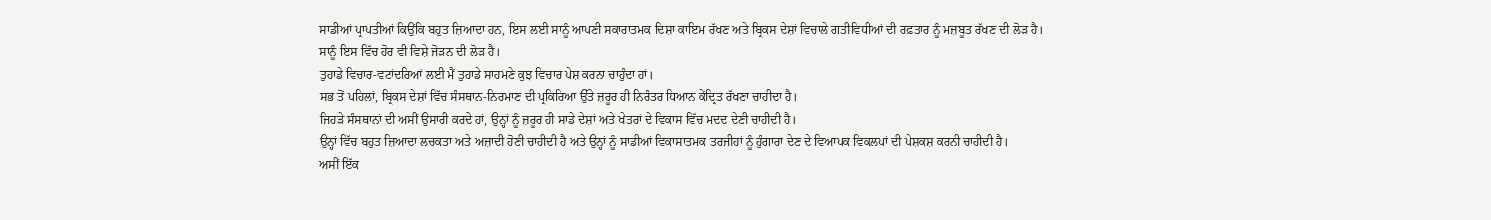ਸਾਡੀਆਂ ਪ੍ਰਾਪਤੀਆਂ ਕਿਉਂਕਿ ਬਹੁਤ ਜ਼ਿਆਦਾ ਹਨ, ਇਸ ਲਈ ਸਾਨੂੰ ਆਪਣੀ ਸਕਾਰਾਤਮਕ ਦਿਸ਼ਾ ਕਾਇਮ ਰੱਖਣ ਅਤੇ ਬ੍ਰਿਕਸ ਦੇਸ਼ਾਂ ਵਿਚਾਲੇ ਗਤੀਵਿਧੀਆਂ ਦੀ ਰਫ਼ਤਾਰ ਨੂੰ ਮਜ਼ਬੂਤ ਰੱਖਣ ਦੀ ਲੋੜ ਹੈ।
ਸਾਨੂੰ ਇਸ ਵਿੱਚ ਹੋਰ ਵੀ ਵਿਸ਼ੇ ਜੋੜਨ ਦੀ ਲੋੜ ਹੈ।
ਤੁਹਾਡੇ ਵਿਚਾਰ-ਵਟਾਂਦਰਿਆਂ ਲਈ ਮੈਂ ਤੁਹਾਡੇ ਸਾਹਮਣੇ ਕੁਝ ਵਿਚਾਰ ਪੇਸ਼ ਕਰਨਾ ਚਾਹੁੰਦਾ ਹਾਂ।
ਸਭ ਤੋਂ ਪਹਿਲਾਂ, ਬ੍ਰਿਕਸ ਦੇਸ਼ਾਂ ਵਿੱਚ ਸੰਸਥਾਨ-ਨਿਰਮਾਣ ਦੀ ਪ੍ਰਕਿਰਿਆ ਉੱਤੇ ਜ਼ਰੂਰ ਹੀ ਨਿਰੰਤਰ ਧਿਆਨ ਕੇਂਦ੍ਰਿਤ ਰੱਖਣਾ ਚਾਹੀਦਾ ਹੈ।
ਜਿਹੜੇ ਸੰਸਥਾਨਾਂ ਦੀ ਅਸੀਂ ਉਸਾਰੀ ਕਰਦੇ ਹਾਂ, ਉਨ੍ਹਾਂ ਨੂੰ ਜ਼ਰੂਰ ਹੀ ਸਾਡੇ ਦੇਸ਼ਾਂ ਅਤੇ ਖੇਤਰਾਂ ਦੇ ਵਿਕਾਸ ਵਿੱਚ ਮਦਦ ਦੇਣੀ ਚਾਹੀਦੀ ਹੈ।
ਉਨ੍ਹਾਂ ਵਿੱਚ ਬਹੁਤ ਜ਼ਿਆਦਾ ਲਚਕਤਾ ਅਤੇ ਅਜ਼ਾਦੀ ਹੋਣੀ ਚਾਹੀਦੀ ਹੈ ਅਤੇ ਉਨ੍ਹਾਂ ਨੂੰ ਸਾਡੀਆਂ ਵਿਕਾਸਾਤਮਕ ਤਰਜੀਹਾਂ ਨੂੰ ਹੁੰਗਾਰਾ ਦੇਣ ਦੇ ਵਿਆਪਕ ਵਿਕਲਪਾਂ ਦੀ ਪੇਸ਼ਕਸ਼ ਕਰਨੀ ਚਾਹੀਦੀ ਹੈ।
ਅਸੀਂ ਇੱਕ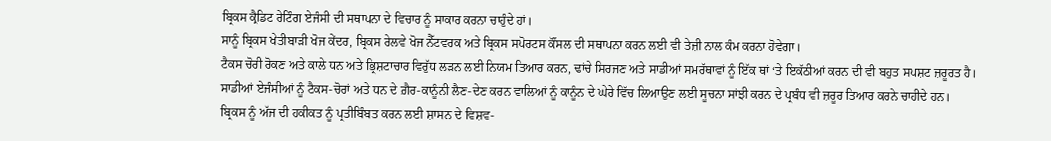ਬ੍ਰਿਕਸ ਕ੍ਰੈਡਿਟ ਰੇਟਿੰਗ ਏਜੰਸੀ ਦੀ ਸਥਾਪਨਾ ਦੇ ਵਿਚਾਰ ਨੂੰ ਸਾਕਾਰ ਕਰਨਾ ਚਾਹੁੰਦੇ ਹਾਂ।
ਸਾਨੂੰ ਬ੍ਰਿਕਸ ਖੇਤੀਬਾੜੀ ਖੋਜ ਕੇਂਦਰ, ਬ੍ਰਿਕਸ ਰੇਲਵੇ ਖੋਜ ਨੈੱਟਵਰਕ ਅਤੇ ਬ੍ਰਿਕਸ ਸਪੋਰਟਸ ਕੌਂਸਲ ਦੀ ਸਥਾਪਨਾ ਕਰਨ ਲਈ ਵੀ ਤੇਜ਼ੀ ਨਾਲ ਕੰਮ ਕਰਨਾ ਹੋਵੇਗਾ।
ਟੈਕਸ ਚੋਰੀ ਰੋਕਣ ਅਤੇ ਕਾਲੇ ਧਨ ਅਤੇ ਭ੍ਰਿਸ਼ਟਾਚਾਰ ਵਿਰੁੱਧ ਲੜਨ ਲਈ ਨਿਯਮ ਤਿਆਰ ਕਰਨ, ਢਾਂਚੇ ਸਿਰਜਣ ਅਤੇ ਸਾਡੀਆਂ ਸਮਰੱਥਾਵਾਂ ਨੂੰ ਇੱਕ ਥਾਂ ‘ਤੇ ਇਕੱਠੀਆਂ ਕਰਨ ਦੀ ਵੀ ਬਹੁਤ ਸਪਸ਼ਟ ਜ਼ਰੂਰਤ ਹੈ।
ਸਾਡੀਆਂ ਏਜੰਸੀਆਂ ਨੂੰ ਟੈਕਸ-ਚੋਰਾਂ ਅਤੇ ਧਨ ਦੇ ਗ਼ੈਰ-ਕਾਨੂੰਨੀ ਲੈਣ-ਦੇਣ ਕਰਨ ਵਾਲਿਆਂ ਨੂੰ ਕਾਨੂੰਨ ਦੇ ਘੇਰੇ ਵਿੱਚ ਲਿਆਉਣ ਲਈ ਸੂਚਨਾ ਸਾਂਝੀ ਕਰਨ ਦੇ ਪ੍ਰਬੰਧ ਵੀ ਜ਼ਰੂਰ ਤਿਆਰ ਕਰਨੇ ਚਾਹੀਦੇ ਹਨ।
ਬ੍ਰਿਕਸ ਨੂੰ ਅੱਜ ਦੀ ਹਕੀਕਤ ਨੂੰ ਪ੍ਰਤੀਬਿੰਬਤ ਕਰਨ ਲਈ ਸ਼ਾਸਨ ਦੇ ਵਿਸ਼ਵ-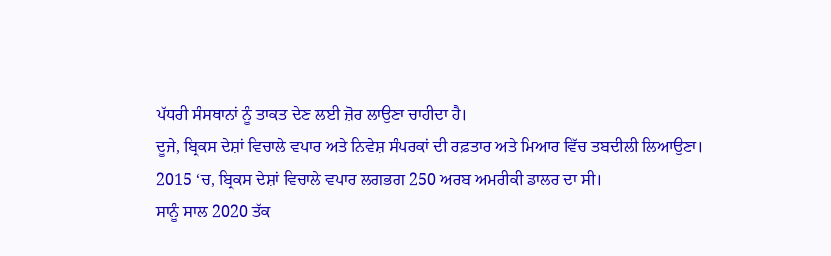ਪੱਧਰੀ ਸੰਸਥਾਨਾਂ ਨੂੰ ਤਾਕਤ ਦੇਣ ਲਈ ਜ਼ੋਰ ਲਾਉਣਾ ਚਾਹੀਦਾ ਹੈ।
ਦੂਜੇ, ਬ੍ਰਿਕਸ ਦੇਸ਼ਾਂ ਵਿਚਾਲੇ ਵਪਾਰ ਅਤੇ ਨਿਵੇਸ਼ ਸੰਪਰਕਾਂ ਦੀ ਰਫ਼ਤਾਰ ਅਤੇ ਮਿਆਰ ਵਿੱਚ ਤਬਦੀਲੀ ਲਿਆਉਣਾ।
2015 ‘ਚ, ਬ੍ਰਿਕਸ ਦੇਸ਼ਾਂ ਵਿਚਾਲੇ ਵਪਾਰ ਲਗਭਗ 250 ਅਰਬ ਅਮਰੀਕੀ ਡਾਲਰ ਦਾ ਸੀ।
ਸਾਨੂੰ ਸਾਲ 2020 ਤੱਕ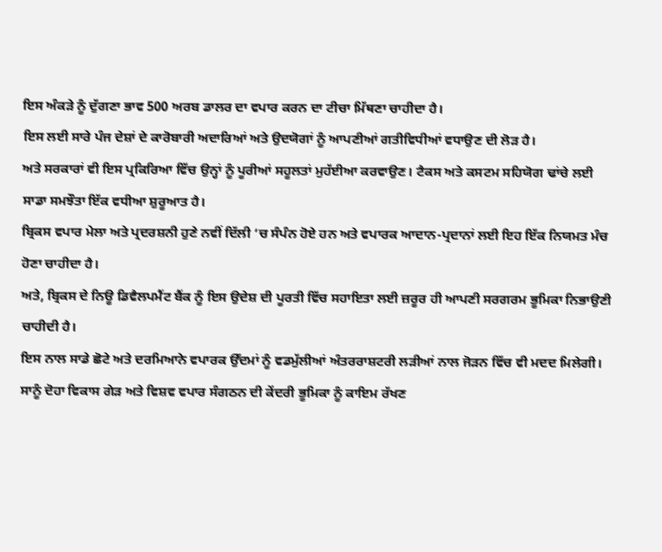ਇਸ ਅੰਕੜੇ ਨੂੰ ਦੁੱਗਣਾ ਭਾਵ 500 ਅਰਬ ਡਾਲਰ ਦਾ ਵਪਾਰ ਕਰਨ ਦਾ ਟੀਚਾ ਮਿੱਥਣਾ ਚਾਹੀਦਾ ਹੈ।
ਇਸ ਲਈ ਸਾਰੇ ਪੰਜ ਦੇਸ਼ਾਂ ਦੇ ਕਾਰੋਬਾਰੀ ਅਦਾਰਿਆਂ ਅਤੇ ਉਦਯੋਗਾਂ ਨੂੰ ਆਪਣੀਆਂ ਗਤੀਵਿਧੀਆਂ ਵਧਾਉਣ ਦੀ ਲੋੜ ਹੈ।
ਅਤੇ ਸਰਕਾਰਾਂ ਵੀ ਇਸ ਪ੍ਰਕਿਰਿਆ ਵਿੱਚ ਉਨ੍ਹਾਂ ਨੂੰ ਪੂਰੀਆਂ ਸਹੂਲਤਾਂ ਮੁਹੱਈਆ ਕਰਵਾਉਣ। ਟੈਕਸ ਅਤੇ ਕਸਟਮ ਸਹਿਯੋਗ ਢਾਂਚੇ ਲਈ ਸਾਡਾ ਸਮਝੌਤਾ ਇੱਕ ਵਧੀਆ ਸ਼ੁਰੂਆਤ ਹੈ।
ਬ੍ਰਿਕਸ ਵਪਾਰ ਮੇਲਾ ਅਤੇ ਪ੍ਰਦਰਸ਼ਨੀ ਹੁਣੇ ਨਵੀਂ ਦਿੱਲੀ ‘ਚ ਸੰਪੰਨ ਹੋਏ ਹਨ ਅਤੇ ਵਪਾਰਕ ਆਦਾਨ-ਪ੍ਰਦਾਨਾਂ ਲਈ ਇਹ ਇੱਕ ਨਿਯਮਤ ਮੰਚ ਹੋਣਾ ਚਾਹੀਦਾ ਹੈ।
ਅਤੇ, ਬ੍ਰਿਕਸ ਦੇ ਨਿਊ ਡਿਵੈਲਪਮੈਂਟ ਬੈਂਕ ਨੂੰ ਇਸ ਉਦੇਸ਼ ਦੀ ਪੂਰਤੀ ਵਿੱਚ ਸਹਾਇਤਾ ਲਈ ਜ਼ਰੂਰ ਹੀ ਆਪਣੀ ਸਰਗਰਮ ਭੂਮਿਕਾ ਨਿਭਾਉਣੀ ਚਾਹੀਦੀ ਹੈ।
ਇਸ ਨਾਲ ਸਾਡੇ ਛੋਟੇ ਅਤੇ ਦਰਮਿਆਨੇ ਵਪਾਰਕ ਉੱਦਮਾਂ ਨੂੰ ਵਡਮੁੱਲੀਆਂ ਅੰਤਰਰਾਸ਼ਟਰੀ ਲੜੀਆਂ ਨਾਲ ਜੋੜਨ ਵਿੱਚ ਵੀ ਮਦਦ ਮਿਲੇਗੀ। ਸਾਨੂੰ ਦੋਹਾ ਵਿਕਾਸ ਗੇੜ ਅਤੇ ਵਿਸ਼ਵ ਵਪਾਰ ਸੰਗਠਨ ਦੀ ਕੇਂਦਰੀ ਭੂਮਿਕਾ ਨੂੰ ਕਾਇਮ ਰੱਖਣ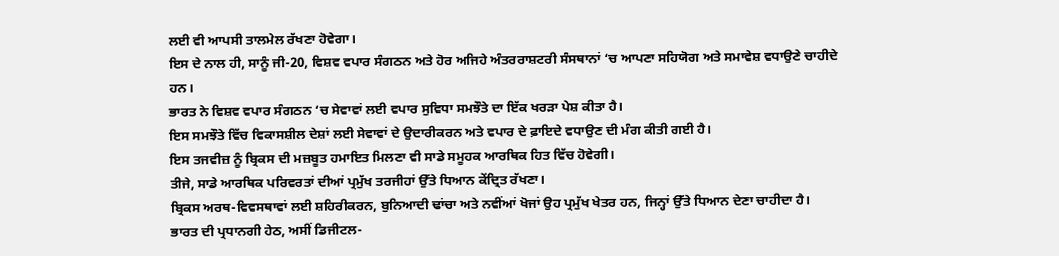ਲਈ ਵੀ ਆਪਸੀ ਤਾਲਮੇਲ ਰੱਖਣਾ ਹੋਵੇਗਾ।
ਇਸ ਦੇ ਨਾਲ ਹੀ, ਸਾਨੂੰ ਜੀ-20, ਵਿਸ਼ਵ ਵਪਾਰ ਸੰਗਠਨ ਅਤੇ ਹੋਰ ਅਜਿਹੇ ਅੰਤਰਰਾਸ਼ਟਰੀ ਸੰਸਥਾਨਾਂ ‘ਚ ਆਪਣਾ ਸਹਿਯੋਗ ਅਤੇ ਸਮਾਵੇਸ਼ ਵਧਾਉਣੇ ਚਾਹੀਦੇ ਹਨ।
ਭਾਰਤ ਨੇ ਵਿਸ਼ਵ ਵਪਾਰ ਸੰਗਠਨ ‘ਚ ਸੇਵਾਵਾਂ ਲਈ ਵਪਾਰ ਸੁਵਿਧਾ ਸਮਝੌਤੇ ਦਾ ਇੱਕ ਖਰੜਾ ਪੇਸ਼ ਕੀਤਾ ਹੈ।
ਇਸ ਸਮਝੌਤੇ ਵਿੱਚ ਵਿਕਾਸਸ਼ੀਲ ਦੇਸ਼ਾਂ ਲਈ ਸੇਵਾਵਾਂ ਦੇ ਉਦਾਰੀਕਰਨ ਅਤੇ ਵਪਾਰ ਦੇ ਫ਼ਾਇਦੇ ਵਧਾਉਣ ਦੀ ਮੰਗ ਕੀਤੀ ਗਈ ਹੈ।
ਇਸ ਤਜਵੀਜ਼ ਨੂੰ ਬ੍ਰਿਕਸ ਦੀ ਮਜ਼ਬੂਤ ਹਮਾਇਤ ਮਿਲਣਾ ਵੀ ਸਾਡੇ ਸਮੂਹਕ ਆਰਥਿਕ ਹਿਤ ਵਿੱਚ ਹੋਵੇਗੀ।
ਤੀਜੇ, ਸਾਡੇ ਆਰਥਿਕ ਪਰਿਵਰਤਾਂ ਦੀਆਂ ਪ੍ਰਮੁੱਖ ਤਰਜੀਹਾਂ ਉੱਤੇ ਧਿਆਨ ਕੇਂਦ੍ਰਿਤ ਰੱਖਣਾ।
ਬ੍ਰਿਕਸ ਅਰਥ-ਵਿਵਸਥਾਵਾਂ ਲਈ ਸ਼ਹਿਰੀਕਰਨ, ਬੁਨਿਆਦੀ ਢਾਂਚਾ ਅਤੇ ਨਵੀਂਆਂ ਖੋਜਾਂ ਉਹ ਪ੍ਰਮੁੱਖ ਖੇਤਰ ਹਨ, ਜਿਨ੍ਹਾਂ ਉੱਤੇ ਧਿਆਨ ਦੇਣਾ ਚਾਹੀਦਾ ਹੈ।
ਭਾਰਤ ਦੀ ਪ੍ਰਧਾਨਗੀ ਹੇਠ, ਅਸੀਂ ਡਿਜੀਟਲ-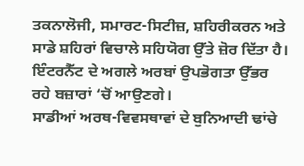ਤਕਨਾਲੋਜੀ, ਸਮਾਰਟ-ਸਿਟੀਜ਼, ਸ਼ਹਿਰੀਕਰਨ ਅਤੇ ਸਾਡੇ ਸ਼ਹਿਰਾਂ ਵਿਚਾਲੇ ਸਹਿਯੋਗ ਉੱਤੇ ਜ਼ੋਰ ਦਿੱਤਾ ਹੈ।
ਇੰਟਰਨੈੱਟ ਦੇ ਅਗਲੇ ਅਰਬਾਂ ਉਪਭੋਗਤਾ ਉੱਭਰ ਰਹੇ ਬਜ਼ਾਰਾਂ ‘ਚੋਂ ਆਉਣਗੇ।
ਸਾਡੀਆਂ ਅਰਥ-ਵਿਵਸਥਾਵਾਂ ਦੇ ਬੁਨਿਆਦੀ ਢਾਂਚੇ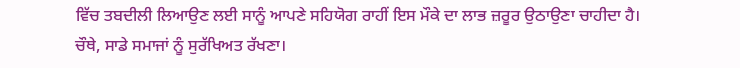ਵਿੱਚ ਤਬਦੀਲੀ ਲਿਆਉਣ ਲਈ ਸਾਨੂੰ ਆਪਣੇ ਸਹਿਯੋਗ ਰਾਹੀਂ ਇਸ ਮੌਕੇ ਦਾ ਲਾਭ ਜ਼ਰੂਰ ਉਠਾਉਣਾ ਚਾਹੀਦਾ ਹੈ।
ਚੌਥੇ, ਸਾਡੇ ਸਮਾਜਾਂ ਨੂੰ ਸੁਰੱਖਿਅਤ ਰੱਖਣਾ।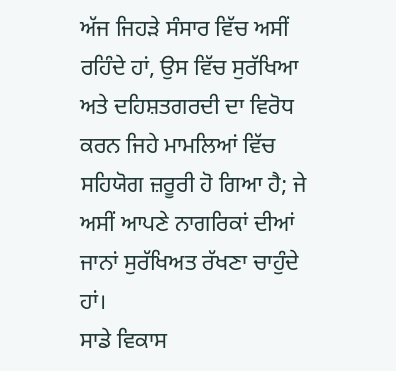ਅੱਜ ਜਿਹੜੇ ਸੰਸਾਰ ਵਿੱਚ ਅਸੀਂ ਰਹਿੰਦੇ ਹਾਂ, ਉਸ ਵਿੱਚ ਸੁਰੱਖਿਆ ਅਤੇ ਦਹਿਸ਼ਤਗਰਦੀ ਦਾ ਵਿਰੋਧ ਕਰਨ ਜਿਹੇ ਮਾਮਲਿਆਂ ਵਿੱਚ ਸਹਿਯੋਗ ਜ਼ਰੂਰੀ ਹੋ ਗਿਆ ਹੈ; ਜੇ ਅਸੀਂ ਆਪਣੇ ਨਾਗਰਿਕਾਂ ਦੀਆਂ ਜਾਨਾਂ ਸੁਰੱਖਿਅਤ ਰੱਖਣਾ ਚਾਹੁੰਦੇ ਹਾਂ।
ਸਾਡੇ ਵਿਕਾਸ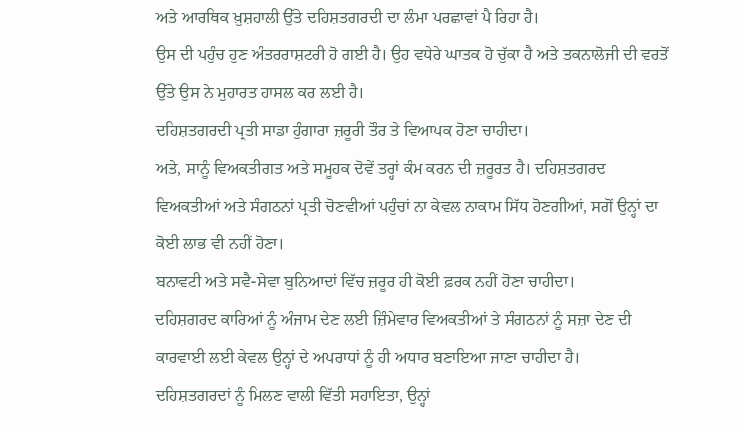ਅਤੇ ਆਰਥਿਕ ਖ਼ੁਸ਼ਹਾਲੀ ਉੱਤੇ ਦਹਿਸ਼ਤਗਰਦੀ ਦਾ ਲੰਮਾ ਪਰਛਾਵਾਂ ਪੈ ਰਿਹਾ ਹੈ।
ਉਸ ਦੀ ਪਹੁੰਚ ਹੁਣ ਅੰਤਰਰਾਸ਼ਟਰੀ ਹੋ ਗਈ ਹੈ। ਉਹ ਵਧੇਰੇ ਘਾਤਕ ਹੋ ਚੁੱਕਾ ਹੈ ਅਤੇ ਤਕਨਾਲੋਜੀ ਦੀ ਵਰਤੋਂ ਉੱਤੇ ਉਸ ਨੇ ਮੁਹਾਰਤ ਹਾਸਲ ਕਰ ਲਈ ਹੈ।
ਦਹਿਸ਼ਤਗਰਦੀ ਪ੍ਰਤੀ ਸਾਡਾ ਹੁੰਗਾਰਾ ਜ਼ਰੂਰੀ ਤੌਰ ਤੇ ਵਿਆਪਕ ਹੋਣਾ ਚਾਹੀਦਾ।
ਅਤੇ, ਸਾਨੂੰ ਵਿਅਕਤੀਗਤ ਅਤੇ ਸਮੂਹਕ ਦੋਵੇਂ ਤਰ੍ਹਾਂ ਕੰਮ ਕਰਨ ਦੀ ਜ਼ਰੂਰਤ ਹੈ। ਦਹਿਸ਼ਤਗਰਦ ਵਿਅਕਤੀਆਂ ਅਤੇ ਸੰਗਠਨਾਂ ਪ੍ਰਤੀ ਚੋਣਵੀਆਂ ਪਹੁੰਚਾਂ ਨਾ ਕੇਵਲ ਨਾਕਾਮ ਸਿੱਧ ਹੋਣਗੀਆਂ, ਸਗੋਂ ਉਨ੍ਹਾਂ ਦਾ ਕੋਈ ਲਾਭ ਵੀ ਨਹੀਂ ਹੋਣਾ।
ਬਨਾਵਟੀ ਅਤੇ ਸਵੈ-ਸੇਵਾ ਬੁਨਿਆਦਾਂ ਵਿੱਚ ਜ਼ਰੂਰ ਹੀ ਕੋਈ ਫ਼ਰਕ ਨਹੀਂ ਹੋਣਾ ਚਾਹੀਦਾ।
ਦਹਿਸ਼ਗਰਦ ਕਾਰਿਆਂ ਨੂੰ ਅੰਜਾਮ ਦੇਣ ਲਈ ਜ਼ਿੰਮੇਵਾਰ ਵਿਅਕਤੀਆਂ ਤੇ ਸੰਗਠਨਾਂ ਨੂੰ ਸਜ਼ਾ ਦੇਣ ਦੀ ਕਾਰਵਾਈ ਲਈ ਕੇਵਲ ਉਨ੍ਹਾਂ ਦੇ ਅਪਰਾਧਾਂ ਨੂੰ ਹੀ ਅਧਾਰ ਬਣਾਇਆ ਜਾਣਾ ਚਾਹੀਦਾ ਹੈ।
ਦਹਿਸ਼ਤਗਰਦਾਂ ਨੂੰ ਮਿਲਣ ਵਾਲੀ ਵਿੱਤੀ ਸਹਾਇਤਾ, ਉਨ੍ਹਾਂ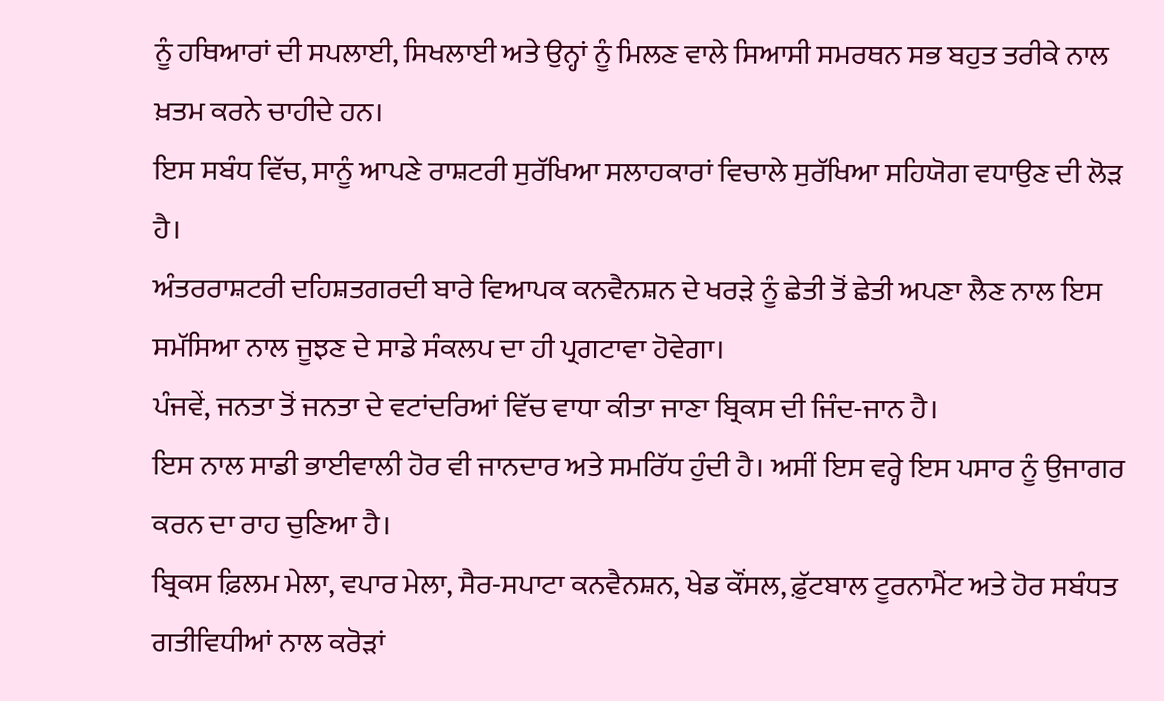ਨੂੰ ਹਥਿਆਰਾਂ ਦੀ ਸਪਲਾਈ, ਸਿਖਲਾਈ ਅਤੇ ਉਨ੍ਹਾਂ ਨੂੰ ਮਿਲਣ ਵਾਲੇ ਸਿਆਸੀ ਸਮਰਥਨ ਸਭ ਬਹੁਤ ਤਰੀਕੇ ਨਾਲ ਖ਼ਤਮ ਕਰਨੇ ਚਾਹੀਦੇ ਹਨ।
ਇਸ ਸਬੰਧ ਵਿੱਚ, ਸਾਨੂੰ ਆਪਣੇ ਰਾਸ਼ਟਰੀ ਸੁਰੱਖਿਆ ਸਲਾਹਕਾਰਾਂ ਵਿਚਾਲੇ ਸੁਰੱਖਿਆ ਸਹਿਯੋਗ ਵਧਾਉਣ ਦੀ ਲੋੜ ਹੈ।
ਅੰਤਰਰਾਸ਼ਟਰੀ ਦਹਿਸ਼ਤਗਰਦੀ ਬਾਰੇ ਵਿਆਪਕ ਕਨਵੈਨਸ਼ਨ ਦੇ ਖਰੜੇ ਨੂੰ ਛੇਤੀ ਤੋਂ ਛੇਤੀ ਅਪਣਾ ਲੈਣ ਨਾਲ ਇਸ ਸਮੱਸਿਆ ਨਾਲ ਜੂਝਣ ਦੇ ਸਾਡੇ ਸੰਕਲਪ ਦਾ ਹੀ ਪ੍ਰਗਟਾਵਾ ਹੋਵੇਗਾ।
ਪੰਜਵੇਂ, ਜਨਤਾ ਤੋਂ ਜਨਤਾ ਦੇ ਵਟਾਂਦਰਿਆਂ ਵਿੱਚ ਵਾਧਾ ਕੀਤਾ ਜਾਣਾ ਬ੍ਰਿਕਸ ਦੀ ਜਿੰਦ-ਜਾਨ ਹੈ।
ਇਸ ਨਾਲ ਸਾਡੀ ਭਾਈਵਾਲੀ ਹੋਰ ਵੀ ਜਾਨਦਾਰ ਅਤੇ ਸਮਰਿੱਧ ਹੁੰਦੀ ਹੈ। ਅਸੀਂ ਇਸ ਵਰ੍ਹੇ ਇਸ ਪਸਾਰ ਨੂੰ ਉਜਾਗਰ ਕਰਨ ਦਾ ਰਾਹ ਚੁਣਿਆ ਹੈ।
ਬ੍ਰਿਕਸ ਫ਼ਿਲਮ ਮੇਲਾ, ਵਪਾਰ ਮੇਲਾ, ਸੈਰ-ਸਪਾਟਾ ਕਨਵੈਨਸ਼ਨ, ਖੇਡ ਕੌਂਸਲ, ਫ਼ੁੱਟਬਾਲ ਟੂਰਨਾਮੈਂਟ ਅਤੇ ਹੋਰ ਸਬੰਧਤ ਗਤੀਵਿਧੀਆਂ ਨਾਲ ਕਰੋੜਾਂ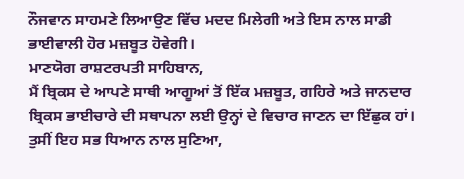ਨੌਜਵਾਨ ਸਾਹਮਣੇ ਲਿਆਉਣ ਵਿੱਚ ਮਦਦ ਮਿਲੇਗੀ ਅਤੇ ਇਸ ਨਾਲ ਸਾਡੀ ਭਾਈਵਾਲੀ ਹੋਰ ਮਜ਼ਬੂਤ ਹੋਵੇਗੀ।
ਮਾਣਯੋਗ ਰਾਸ਼ਟਰਪਤੀ ਸਾਹਿਬਾਨ,
ਮੈਂ ਬ੍ਰਿਕਸ ਦੇ ਆਪਣੇ ਸਾਥੀ ਆਗੂਆਂ ਤੋਂ ਇੱਕ ਮਜ਼ਬੂਤ, ਗਹਿਰੇ ਅਤੇ ਜਾਨਦਾਰ ਬ੍ਰਿਕਸ ਭਾਈਚਾਰੇ ਦੀ ਸਥਾਪਨਾ ਲਈ ਉਨ੍ਹਾਂ ਦੇ ਵਿਚਾਰ ਜਾਣਨ ਦਾ ਇੱਛੁਕ ਹਾਂ।
ਤੁਸੀਂ ਇਹ ਸਭ ਧਿਆਨ ਨਾਲ ਸੁਣਿਆ,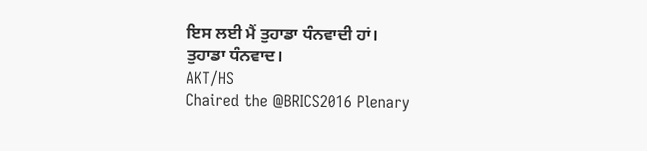ਇਸ ਲਈ ਮੈਂ ਤੁਹਾਡਾ ਧੰਨਵਾਦੀ ਹਾਂ।
ਤੁਹਾਡਾ ਧੰਨਵਾਦ।
AKT/HS
Chaired the @BRICS2016 Plenary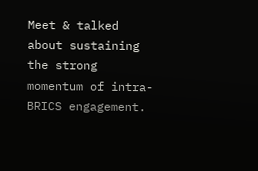Meet & talked about sustaining the strong momentum of intra-BRICS engagement.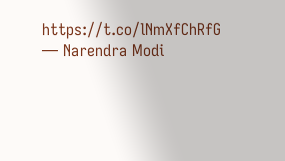https://t.co/lNmXfChRfG
— Narendra Modi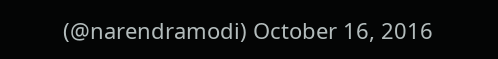(@narendramodi) October 16, 2016